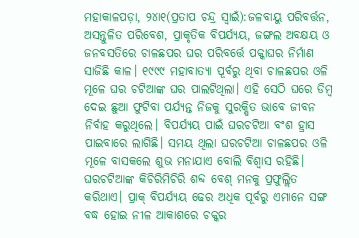ମହାକାଳପଡ଼ା, ୨୪ା୧(ପ୍ରତାପ ଚନ୍ଦ୍ର ସ୍ବାଇଁ):ଜଳବାୟୁ ପରିବର୍ତ୍ତନ, ଅସନ୍ତୁଳିତ ପରିବେଶ, ପ୍ରାକୃତିକ ବିପର୍ଯ୍ୟୟ, ଜଙ୍ଗଲ ଅବକ୍ଷୟ ଓ ଜନବସତିରେ ଚାଳଛପର ଘର ପରିବର୍ତ୍ତେ ପକ୍କାଘର ନିର୍ମାଣ ସାଜିଛି କାଳ। ୧୯୯୯ ମହାବାତ୍ୟା ପୂର୍ବରୁ ଥିବା ଚାଳଛପର ଓଳି ମୂଳେ ଘର ଚଟିଆଙ୍କ ଘର ପାଲଟିଥିଲା। ଏହି ସେଠି ଘରେ ଡିମ୍ବ ଦେଇ ଛୁଆ ଫୁଟିବା ପର୍ଯ୍ୟନ୍ତ ନିଜକୁ ସୁରକ୍ଷିତ ଭାବେ ଜୀବନ ନିର୍ବାହ କରୁଥିଲେ। ବିପର୍ଯ୍ୟୟ ପାଇଁ ଘରଚଟିଆ ବଂଶ ହ୍ରାସ ପାଇବାରେ ଲାଗିଛି। ସମୟ ଥିଲା ଘରଚଟିଆ ଚାଳଛପର ଓଳି ମୂଳେ ବାସକଲେ ଶୁଭ ମନାଯାଏ ବୋଲି ବିଶ୍ୱାସ ରହିଛି। ଘରଚଟିଆଙ୍କ କିଚିରିମିଚିରି ଶବ୍ଦ ବେଶ୍ ମନକୁ ପ୍ରଫୁଲ୍ଲିତ କରିଥାଏ। ପ୍ରାକ୍ ବିପର୍ଯ୍ୟୟ ଢେର ଅଧିକ ପୂର୍ବରୁ ଏମାନେ ସଙ୍ଗ ବଦ୍ଧ ହୋଇ ନୀଳ ଆକାଶରେ ଚକ୍କର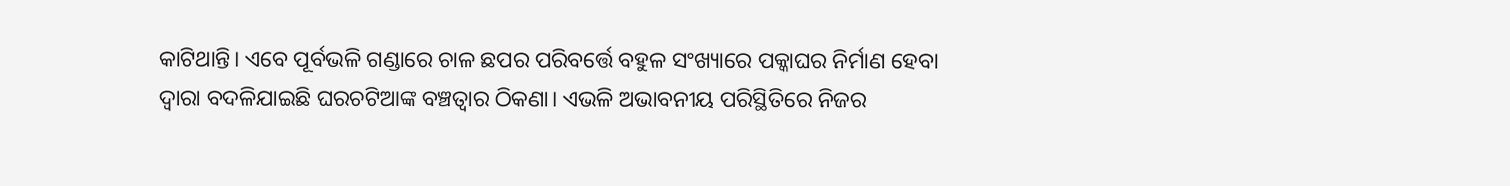କାଟିଥାନ୍ତି। ଏବେ ପୂର୍ବଭଳି ଗଣ୍ଡାରେ ଚାଳ ଛପର ପରିବର୍ତ୍ତେ ବହୁଳ ସଂଖ୍ୟାରେ ପକ୍କାଘର ନିର୍ମାଣ ହେବା ଦ୍ୱାରା ବଦଳିଯାଇଛି ଘରଚଟିଆଙ୍କ ବଞ୍ଚତ୍ବାର ଠିକଣା। ଏଭଳି ଅଭାବନୀୟ ପରିସ୍ଥିତିରେ ନିଜର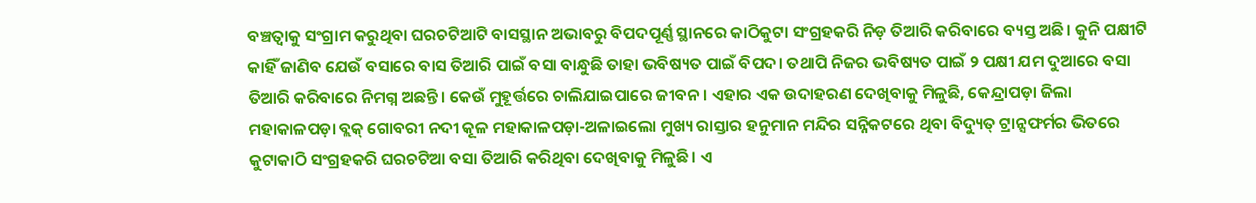ବଞ୍ଚତ୍ବାକୁ ସଂଗ୍ରାମ କରୁଥିବା ଘରଚଟିଆଟି ବାସସ୍ଥାନ ଅଭାବରୁ ବିପଦପୂର୍ଣ୍ଣ ସ୍ଥାନରେ କାଠିକୁଟା ସଂଗ୍ରହକରି ନିଡ଼ ତିଆରି କରିବାରେ ବ୍ୟସ୍ତ ଅଛି। କୁନି ପକ୍ଷୀଟି କାହିଁ ଜାଣିବ ଯେଉଁ ବସାରେ ବାସ ତିଆରି ପାଇଁ ବସା ବାନ୍ଧୁଛି ତାହା ଭବିଷ୍ୟତ ପାଇଁ ବିପଦ। ତଥାପି ନିଜର ଭବିଷ୍ୟତ ପାଇଁ ୨ ପକ୍ଷୀ ଯମ ଦୁଆରେ ବସା ତିଆରି କରିବାରେ ନିମଗ୍ନ ଅଛନ୍ତି। କେଉଁ ମୁହୂର୍ତ୍ତରେ ଚାଲିଯାଇପାରେ ଜୀବନ। ଏହାର ଏକ ଉଦାହରଣ ଦେଖିବାକୁ ମିଳୁଛି, କେନ୍ଦ୍ରାପଡ଼ା ଜିଲା ମହାକାଳପଡ଼ା ବ୍ଲକ୍ ଗୋବରୀ ନଦୀ କୂଳ ମହାକାଳପଡ଼ା-ଅଳାଇଲୋ ମୁଖ୍ୟ ରାସ୍ତାର ହନୁମାନ ମନ୍ଦିର ସନ୍ନିକଟରେ ଥିବା ବିଦ୍ୟୁତ୍ ଟ୍ରାନ୍ସଫର୍ମର ଭିତରେ କୁଟାକାଠି ସଂଗ୍ରହକରି ଘରଚଟିଆ ବସା ତିଆରି କରିଥିବା ଦେଖିବାକୁ ମିଳୁଛି। ଏ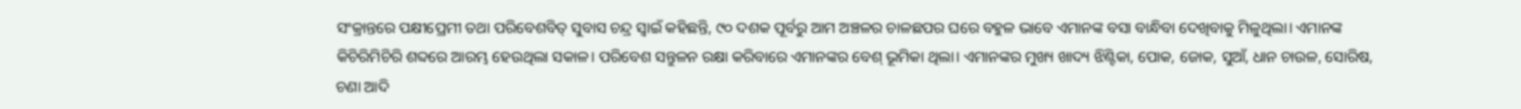ସଂକ୍ରାନ୍ତରେ ପକ୍ଷୀପ୍ରେମୀ ତଥା ପରିବେଶବିତ୍ ସୁବାସ ଚନ୍ଦ୍ର ସ୍ବାଇଁ କହିଛନ୍ତି, ୯୦ ଦଶକ ପୂର୍ବରୁ ଆମ ଅଞ୍ଚଳର ଚାଳଛପର ଘରେ ବହୁଳ ଭାବେ ଏମାନଙ୍କ ବସା ବାନ୍ଧିବା ଦେଖିବାକୁ ମିଳୁଥିଲା। ଏମାନଙ୍କ କିଚିରିମିଚିରି ଶବ୍ଦରେ ଆରମ୍ଭ ହେଉଥିଲା ସକାଳ। ପରିବେଶ ସନ୍ତୁଳନ ରକ୍ଷା କରିବାରେ ଏମାନଙ୍କର ବେଶ୍ ଭୂମିକା ଥିଲା। ଏମାନଙ୍କର ମୁଖ୍ୟ ଖାଦ୍ୟ ଝିଣ୍ଟିକା, ପୋକ, ଜୋକ, ସୁଆଁ, ଧାନ ଚାଉଳ, ସୋରିଷ, ଚଣା ଆଦି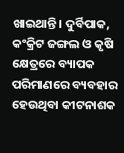ଖାଇଥାନ୍ତି। ଦୁର୍ବିପାକ, କଂକ୍ରିଟ ଜଙ୍ଗଲ ଓ କୃଷି କ୍ଷେତ୍ରରେ ବ୍ୟାପକ ପରିମାଣରେ ବ୍ୟବହାର ହେଉଥିବା କୀଟନାଶକ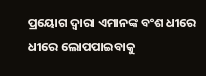ପ୍ରୟୋଗ ଦ୍ୱାରା ଏମାନଙ୍କ ବଂଶ ଧୀରେ ଧୀରେ ଲୋପପାଇବାକୁ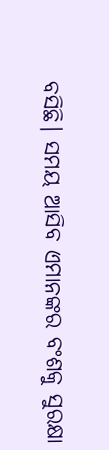ବସିଛି। ସମୟ ଆସିବ ଏମାନଙ୍କର ବଂଶକୁ ସୁରକ୍ଷା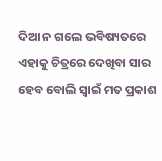ଦିଆ ନ ଗଲେ ଭବିଷ୍ୟତରେ ଏହାକୁ ଚିତ୍ରରେ ଦେଖିବା ସାର ହେବ ବୋଲି ସ୍ବାଇଁ ମତ ପ୍ରକାଶ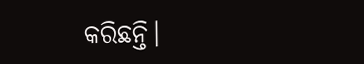କରିଛନ୍ତି।